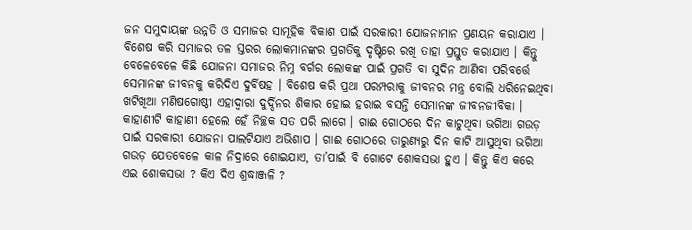ଜନ ସମୁଦାୟଙ୍କ ଉନ୍ନତି ଓ ସମାଜର ସାମୂହିକ ବିକାଶ ପାଇଁ ସରକାରୀ ଯୋଜନାମାନ ପ୍ରଣୟନ କରାଯାଏ । ବିଶେଷ କରି ସମାଜର ତଳ ସ୍ତରର ଲୋକମାନଙ୍କର ପ୍ରଗତିକୁ ଦୃଷ୍ଟିରେ ରଖି ତାହା ପ୍ରସ୍ତୁତ କରାଯାଏ । କିନ୍ତୁ ବେଳେବେଳେ କିଛି ଯୋଜନା ସମାଜର ନିମ୍ନ ବର୍ଗର ଲୋକଙ୍କ ପାଇଁ ପ୍ରଗତି ବା ସୁଦିନ ଆଣିବା ପରିବର୍ତ୍ତେ ସେମାନଙ୍କ ଜୀବନକୁ କରିଦିଏ ଦୁର୍ବିଷହ । ବିଶେଷ କରି ପ୍ରଥା ପରମ୍ପରାକୁ ଜୀବନର ମନ୍ତ୍ର ବୋଲି ଧରିନେଇଥିବା ଖଟିଖିଆ ମଣିଷଗୋଷ୍ଠୀ ଏହାଦ୍ଵାରା ଦୁର୍ଦ୍ଦିନର ଶିକାର ହୋଇ ହରାଇ ବସନ୍ତି ସେମାନଙ୍କ ଜୀବନଜୀବିକା । କାହାଣୀଟି କାହାଣୀ ହେଲେ ହେଁ ନିଚ୍ଛକ ସତ ପରି ଲାଗେ । ଗାଈ ଗୋଠରେ ଦିନ କାଟୁଥିବା ଭଗିଆ ଗଉଡ଼ ପାଇଁ ସରକାରୀ ଯୋଜନା ପାଲଟିଯାଏ ଅଭିଶାପ । ଗାଈ ଗୋଠରେ ତାରୁଣ୍ୟରୁ ଦିନ କାଟି ଆସୁଥିବା ଭଗିଆ ଗଉଡ଼ ଯେତବେଳେ କାଳ ନିଦ୍ରାରେ ଶୋଇଯାଏ, ତା’ପାଇଁ ବି ଗୋଟେ ଶୋକସଭା ହୁଏ । କିନ୍ତୁ କିଏ କରେ ଏଇ ଶୋକସଭା ? କିଏ ଦିଏ ଶ୍ରଦ୍ଧାଞ୍ଜଳି ?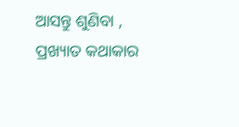ଆସନ୍ତୁ ଶୁଣିବା , ପ୍ରଖ୍ୟାତ କଥାକାର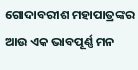ଗୋଦାବରୀଶ ମହାପାତ୍ରଙ୍କର ଆଉ ଏକ ଭାବପୂର୍ଣ୍ଣ ମନ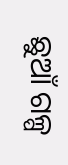ଛୁଆଁ ଗଳ୍ପ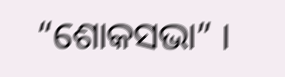“ଶୋକସଭା” ।